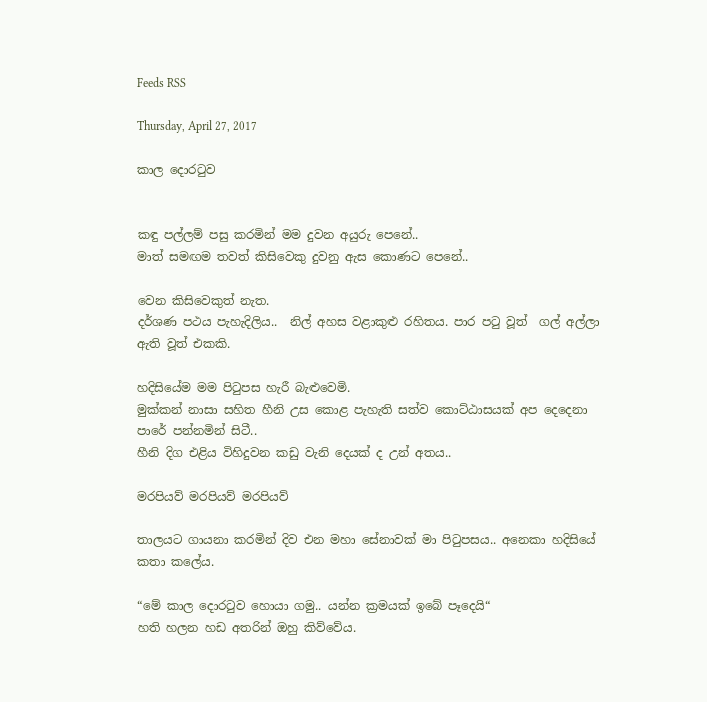Feeds RSS

Thursday, April 27, 2017

කාල දොරටුව


කඳු පල්ලම් පසු කරමින් මම දුවන අයුරු පෙනේ..
මාත් සමඟම තවත් කිසිවෙකු දුවනු ඇස කොණට පෙනේ..

වෙන කිසිවෙකුත් නැත.
දර්ශණ පථය පැහැදිලිය..  නිල් අහස වළාකුළු රහිතය. පාර පටු වූත්  ගල් අල්ලා ඇති වූත් එකකි.

හදිසියේම මම පිටුපස හැරී බැළුවෙමි.
මුක්කන් නාසා සහිත හීනි උස කොළ පැහැති සත්ව කොට්ඨාසයක් අප දෙදෙනා පාරේ පන්නමින් සිටී..
හීනි දිග එළිය විහිදුවන කඩු වැනි දෙයක් ද උන් අතය..

මරපියව් මරපියව් මරපියව්

තාලයට ගායනා කරමින් දිව එන මහා සේනාවක් මා පිටුපසය.. අනෙකා හදිසියේ කතා කලේය.

“මේ කාල දොරටුව හොයා ගමු.. යන්න ක්‍රමයක් ඉබේ පෑදෙයි“
හති හලන හඩ අතරින් ඔහු කිව්වේය.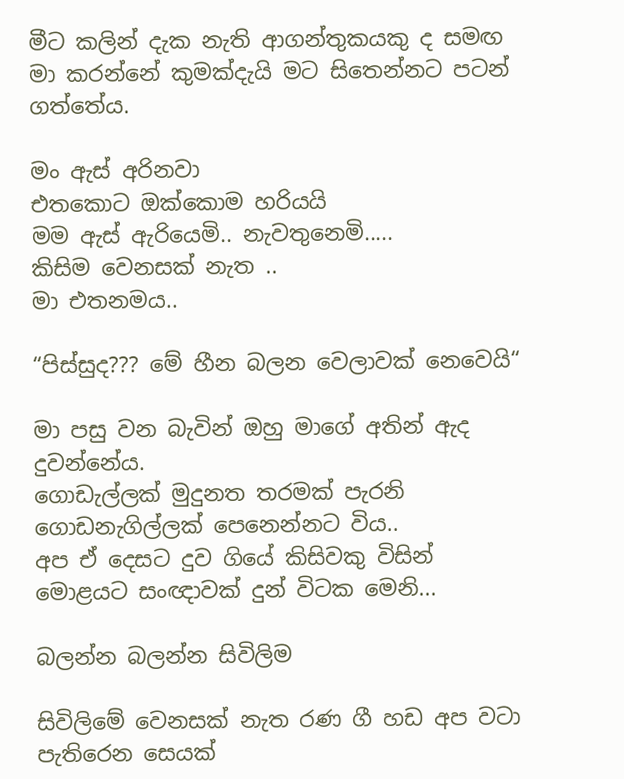මීට කලින් දැක නැති ආගන්තුකයකු ද සමඟ මා කරන්නේ කුමක්දැයි මට සිතෙන්නට පටන් ගත්තේය.

මං ඇස් අරිනවා
එතකොට ඔක්කොම හරියයි
මම ඇස් ඇරියෙමි.. නැවතුනෙමි.....
කිසිම වෙනසක් නැත ..
මා එතනමය..

“පිස්සුද??? මේ හීන බලන වෙලාවක් නෙවෙයි“

මා පසු වන බැවින් ඔහු මාගේ අතින් ඇද දුවන්නේය.
ගොඩැල්ලක් මුදුනත තරමක් පැරනි ගොඩනැගිල්ලක් පෙනෙන්නට විය..
අප ඒ දෙසට දුව ගියේ කිසිවකු විසින් මොළයට සංඥාවක් දුන් විටක මෙනි...

බලන්න බලන්න සිවිලිම

සිවිලිමේ වෙනසක් නැත රණ ගී හඩ අප වටා පැතිරෙන සෙයක්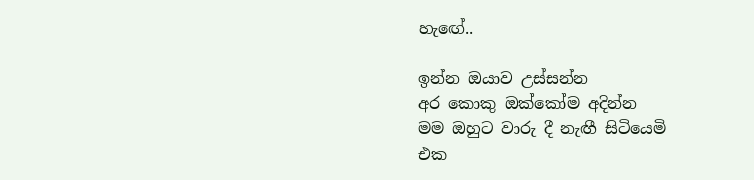හැඟේ..

ඉන්න ඔයාව උස්සන්න
අර කොකු ඔක්කෝම අදින්න
මම ඔහුට වාරු දී නැඟී සිටියෙමි
එක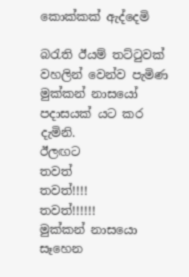කොක්කක් ඇද්දෙමි

බරැති ඊයම් තට්ටුවක් වහලින් වෙන්ව පැමිණ මුක්කන් නාසයෝ පදාසයක් යට කර දැමිනි.
ඊලඟට
තවත්
තවත්!!!!
තවත්!!!!!!
මුක්කන් නාසයො සෑහෙන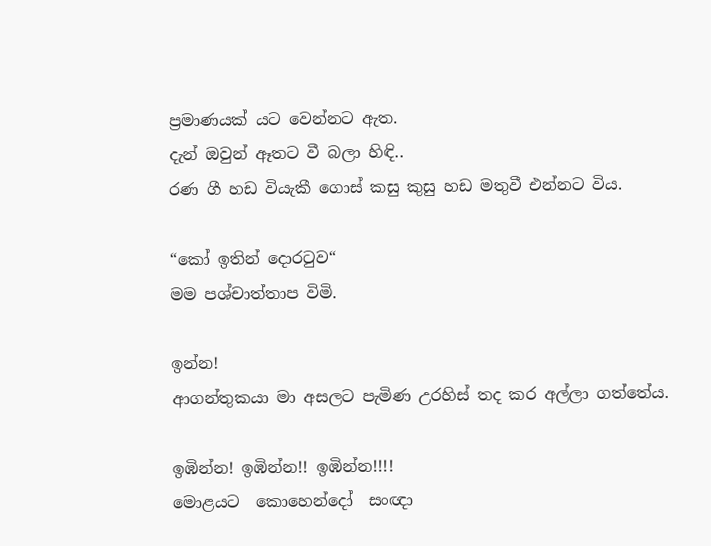ප්‍රමාණයක් යට වෙන්නට ඇත.
දැන් ඔවුන් ඈතට වී බලා හිඳි..
රණ ගී හඩ වියැකී ගොස් කසු කුසු හඩ මතුවී එන්නට විය.

“කෝ ඉතින් දොරටුව“
මම පශ්චාත්තාප විමි.

ඉන්න!
ආගන්තුකයා මා අසලට පැමිණ උරහිස් තද කර අල්ලා ගත්තේය.

ඉඹින්න! ඉඹින්න!! ඉඹින්න!!!!
මොළයට  කොහෙන්දෝ  සංඥා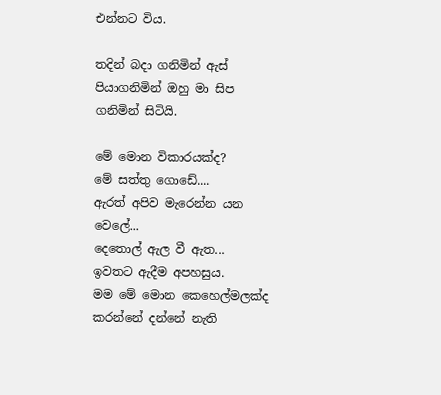එන්නට විය.

තදින් බදා ගනිමින් ඇස් පියාගනිමින් ඔහු මා සිප ගනිමින් සිටියි.

මේ මොන විකාරයක්ද?
මේ සත්තු ගොඩේ....
ඇරත් අපිව මැරෙන්න යන වෙලේ...
දෙතොල් ඇල වී ඇත...
ඉවතට ඇදීම අපහසුය.
මම මේ මොන කෙහෙල්මලක්ද කරන්නේ දන්නේ නැති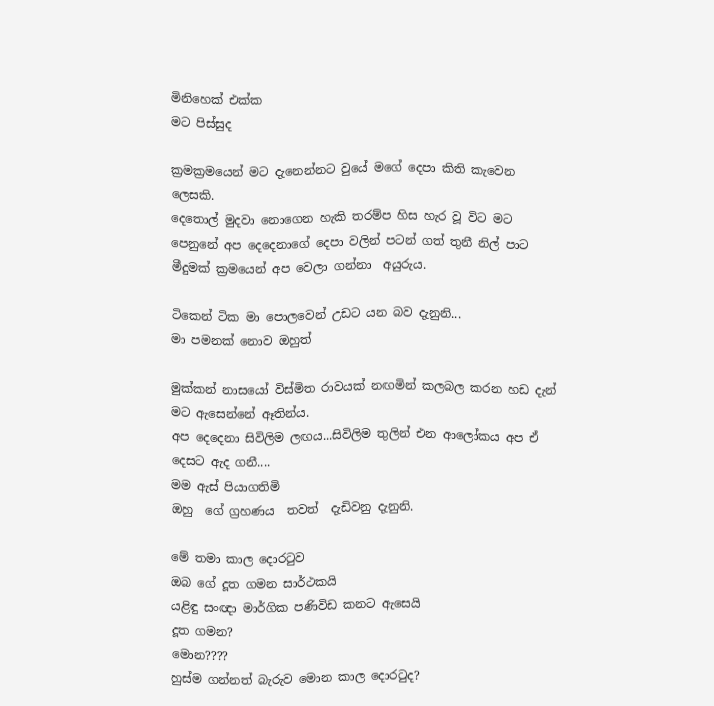මිනිහෙක් එක්ක
මට පිස්සුද

ක්‍රමක්‍රමයෙන් මට දැනෙන්නට වුයේ මගේ දෙපා කිති කැවෙන ලෙසකි.
දෙතොල් මුදවා නොගෙන හැකි තරම්ප හිස හැර වූ විට මට පෙනුනේ අප දෙදෙනාගේ දෙපා වලින් පටන් ගත් තුනී නිල් පාට මීදුමක් ක්‍රමයෙන් අප වෙලා ගන්නා  අයුරුය.

ටිකෙන් ටික මා පොලවෙන් උඩට යන බව දැනුනි...
මා පමනක් නොව ඔහුත්

මුක්කන් නාසයෝ විස්මිත රාවයක් නඟමින් කලබල කරන හඩ දැන් මට ඇසෙන්නේ ඈතින්ය.
අප දෙදෙනා සිවිලිම ලඟය...සිවිලිම තුලින් එන ආලෝකය අප ඒ දෙසට ඇද ගනී....
මම ඇස් පියාගතිමි
ඔහු  ගේ ග්‍රහණය  තවත්  දැඩිවනු දැනුනි.

මේ තමා කාල දොරටුව
ඔබ ගේ දූත ගමන සාර්ථකයි
යළිඳු සංඥා මාර්ගික පණිවිඩ කනට ඇසෙයි
දූත ගමන?
මොන????
හුස්ම ගන්නත් බැරුව මොන කාල දොරටුද?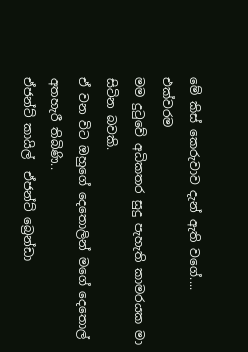මේ කිස් කෙරුවාව දැන් ඇති වගේ....
එක්වරම
මම දුටුවේ අධිකතර සුදු පැහැති කාමරයක මා සිටින බවකි.
ඒ වන විට ඔහුගේ දෙතොලින් මගේ දෙතොල් අතහැරී තිබිණි..
ඒජන්ට් කායිල්  ඒජන්ට් බ්‍රෙන්ඩා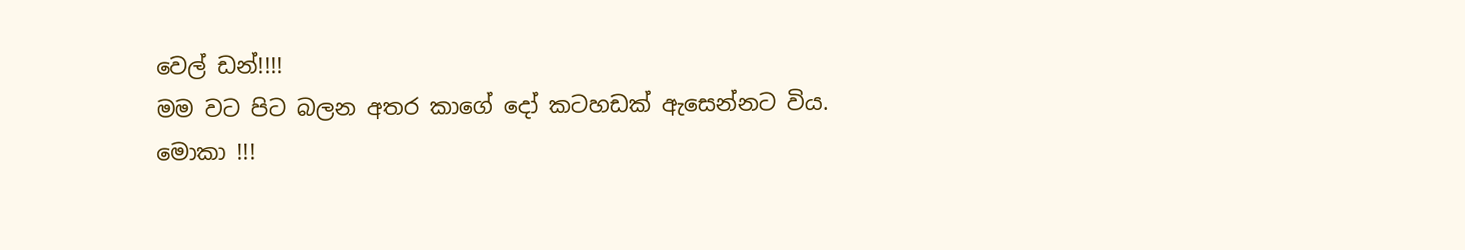වෙල් ඩන්!!!!
මම වට පිට බලන අතර කාගේ දෝ කටහඩක් ඇසෙන්නට විය.
මොකා !!!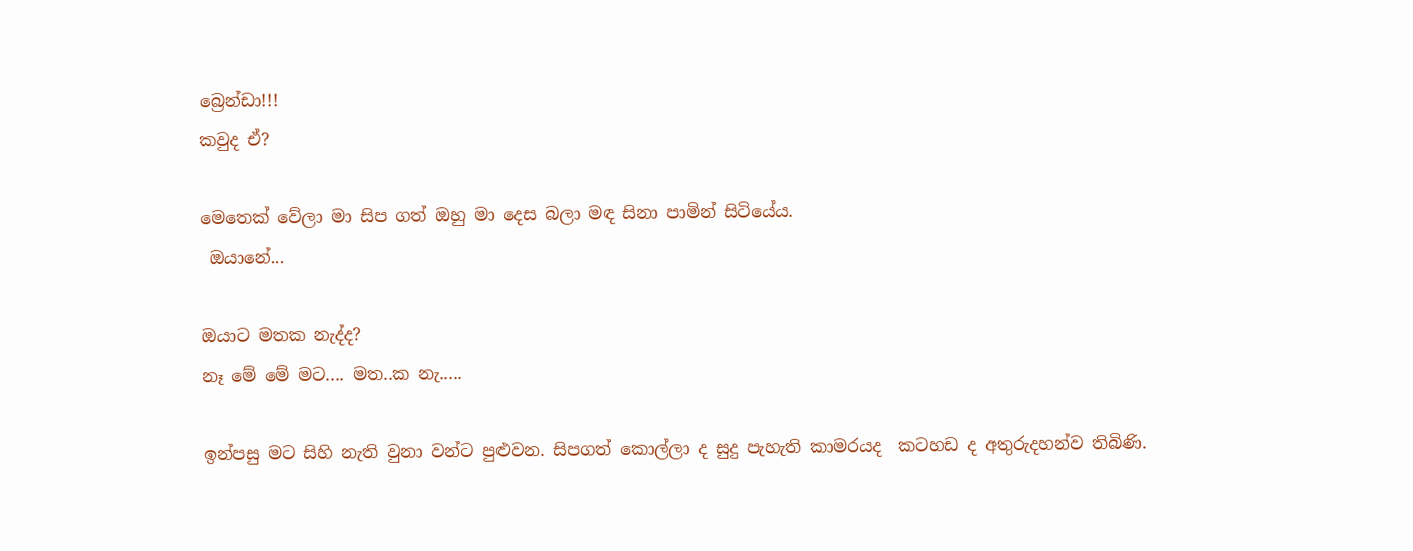බ්‍රෙන්ඩා!!!
කවුද ඒ?

මෙතෙක් වේලා මා සිප ගත් ඔහු මා දෙස බලා මඳ සිනා පාමින් සිටියේය.
 ඔයානේ...

ඔයාට මතක නැද්ද?
නෑ මේ මේ මට.... මත..ක නැ.....

ඉන්පසු මට සිහි නැති වුනා වන්ට පුළුවන. සිපගත් කොල්ලා ද සුදු පැහැති කාමරයද  කටහඩ ද අතුරුදහන්ව තිබිණි.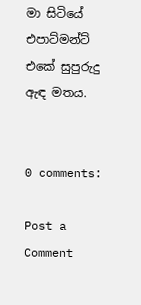මා සිටියේ  එපාට්මන්ට් එකේ සුපුරුදු ඇඳ මතය.


0 comments:

Post a Comment